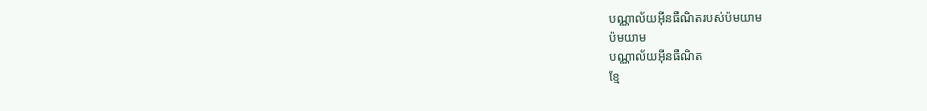បណ្ណាល័យអ៊ីនធឺណិតរបស់ប៉មយាម
ប៉មយាម
បណ្ណាល័យអ៊ីនធឺណិត
ខ្មែ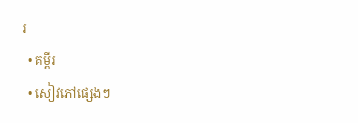រ
  • គម្ពីរ
  • សៀវភៅផ្សេងៗ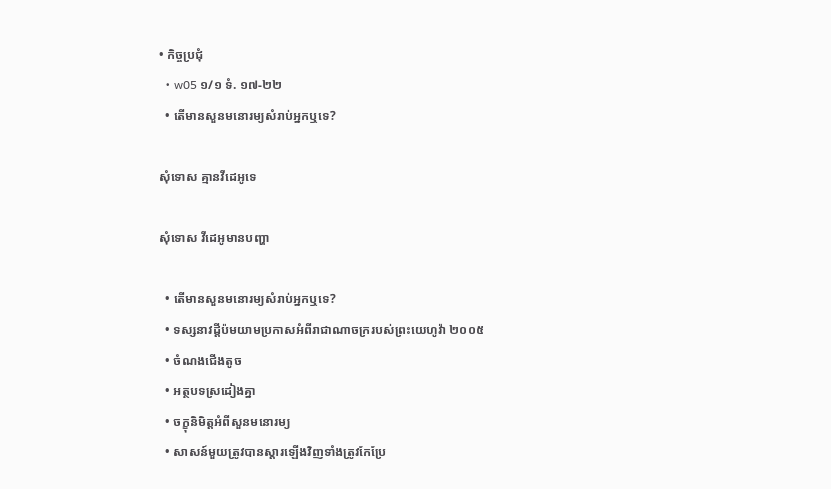• កិច្ចប្រជុំ
  • w05 ១/១ ទំ. ១៧-២២
  • តើមានសួនមនោរម្យសំរាប់អ្នកឬទេ?

សុំទោស គ្មានវីដេអូទេ

សុំទោស វីដេអូមានបញ្ហា

  • តើមានសួនមនោរម្យសំរាប់អ្នកឬទេ?
  • ទស្សនាវដ្ដីប៉មយាមប្រកាសអំពីរាជាណាចក្ររបស់ព្រះយេហូវ៉ា ២០០៥
  • ចំណងជើងតូច
  • អត្ថបទស្រដៀងគ្នា
  • ចក្ខុនិមិត្តអំពីសួនមនោរម្យ
  • សាសន៍មួយត្រូវបានស្ដារឡើងវិញទាំងត្រូវកែប្រែ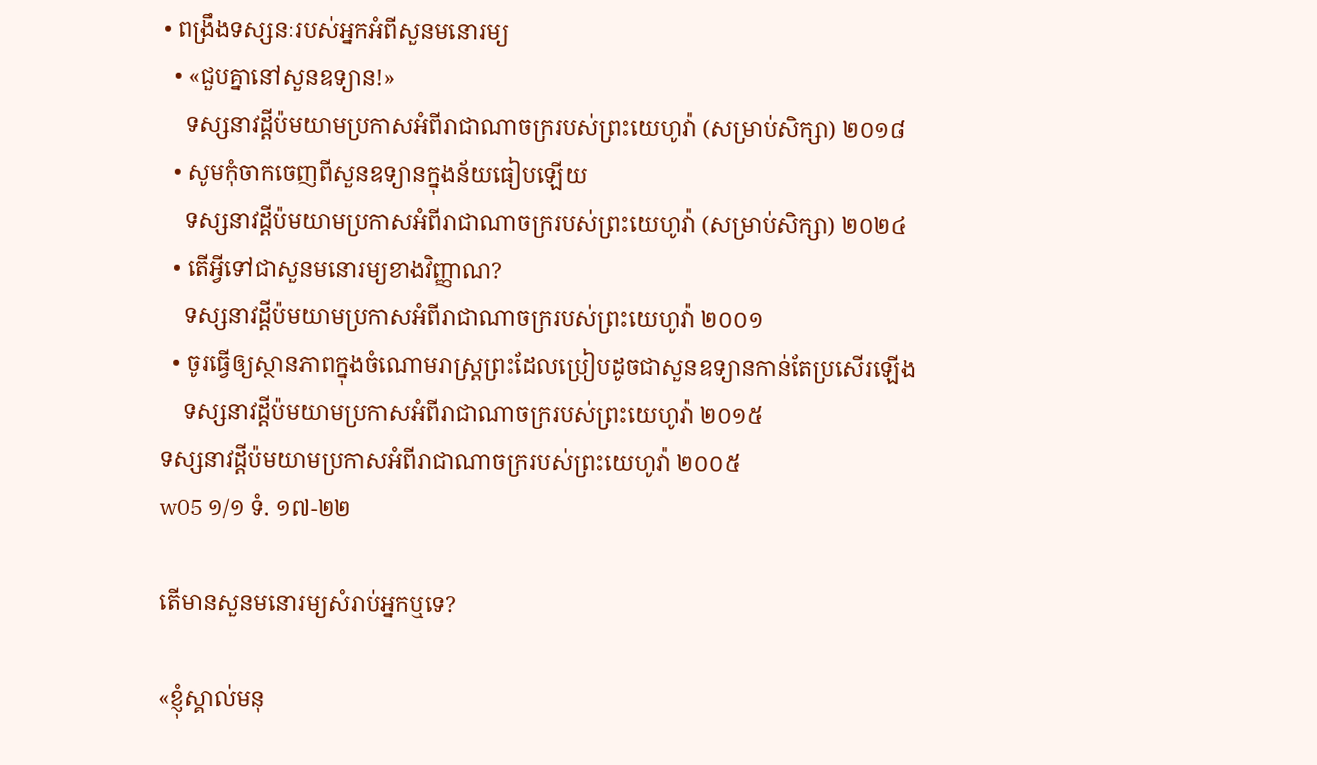• ពង្រឹងទស្សនៈរបស់អ្នកអំពីសួនមនោរម្យ
  • «ជួបគ្នានៅសួនឧទ្យាន!»
    ទស្សនាវដ្ដីប៉មយាមប្រកាសអំពីរាជាណាចក្ររបស់ព្រះយេហូវ៉ា (សម្រាប់សិក្សា) ២០១៨
  • សូមកុំចាកចេញពីសួនឧទ្យានក្នុងន័យធៀបឡើយ
    ទស្សនាវដ្ដីប៉មយាមប្រកាសអំពីរាជាណាចក្ររបស់ព្រះយេហូវ៉ា (សម្រាប់សិក្សា) ២០២៤
  • តើអ្វីទៅជាសួនមនោរម្យខាងវិញ្ញាណ?
    ទស្សនាវដ្ដីប៉មយាមប្រកាសអំពីរាជាណាចក្ររបស់ព្រះយេហូវ៉ា ២០០១
  • ចូរធ្វើឲ្យស្ថានភាពក្នុងចំណោមរាស្ត្រព្រះដែលប្រៀបដូចជាសួនឧទ្យានកាន់តែប្រសើរឡើង
    ទស្សនាវដ្ដីប៉មយាមប្រកាសអំពីរាជាណាចក្ររបស់ព្រះយេហូវ៉ា ២០១៥
ទស្សនាវដ្ដីប៉មយាមប្រកាសអំពីរាជាណាចក្ររបស់ព្រះយេហូវ៉ា ២០០៥
w05 ១/១ ទំ. ១៧-២២

តើមានសួនមនោរម្យសំរាប់អ្នកឬទេ?

«ខ្ញុំស្គាល់មនុ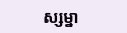ស្សម្នា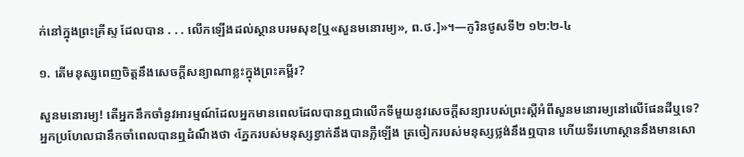ក់នៅក្នុងព្រះគ្រីស្ទ ដែលបាន . . . លើកឡើងដល់ស្ថានបរមសុខ[ឬ«សួនមនោរម្យ», ព.ថ.]»។—កូរិនថូសទី២ ១២:២-៤

១. តើមនុស្សពេញចិត្តនឹងសេចក្ដីសន្យាណាខ្លះក្នុងព្រះគម្ពីរ?

សួនមនោរម្យ! តើអ្នកនឹកចាំនូវអារម្មណ៍ដែលអ្នកមានពេលដែលបានឮជាលើកទីមួយនូវសេចក្ដីសន្យារបស់ព្រះស្តីអំពីសួនមនោរម្យនៅលើផែនដីឬទេ? អ្នកប្រហែលជានឹកចាំពេលបានឮដំណឹងថា ‹ភ្នែករបស់មនុស្សខ្វាក់នឹងបានភ្លឺឡើង ត្រចៀករបស់មនុស្សថ្លង់នឹងឮបាន ហើយទីរហោស្ថាននឹងមានសោ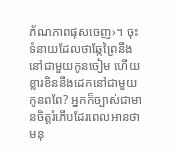ភ័ណភាពផុសចេញ›។ ចុះទំនាយដែលថាឆ្កែព្រៃនឹងនៅជាមួយកូនចៀម ហើយខ្លារខិននឹងដេកនៅជាមួយកូនពពែ? អ្នកក៏ច្បាស់ជាមានចិត្តរំភើបដែរពេលអានថា មនុ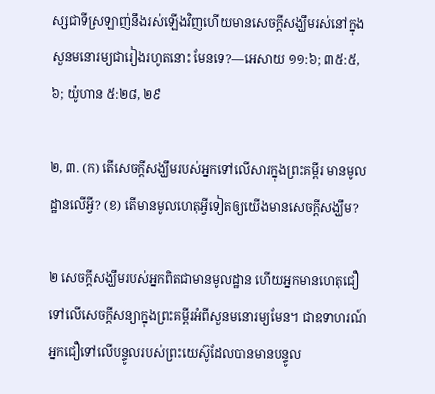ស្សជាទីស្រឡាញ់នឹងរស់ឡើងវិញហើយមានសេចក្ដីសង្ឃឹមរស់នៅក្នុងសួនមនោរម្យជារៀងរហូតនោះ មែនទេ?—អេសាយ ១១:៦; ៣៥:៥, ៦; យ៉ូហាន ៥:២៨, ២៩

២, ៣. (ក) តើសេចក្ដីសង្ឃឹមរបស់អ្នកទៅលើសារក្នុងព្រះគម្ពីរ មានមូលដ្ឋានលើអ្វី? (ខ) តើមានមូលហេតុអ្វីទៀតឲ្យយើងមានសេចក្ដីសង្ឃឹម?

២ សេចក្ដីសង្ឃឹមរបស់អ្នកពិតជាមានមូលដ្ឋាន ហើយអ្នកមានហេតុជឿទៅលើសេចក្ដីសន្យាក្នុងព្រះគម្ពីរអំពីសួនមនោរម្យមែន។ ជាឧទាហរណ៍ អ្នកជឿទៅលើបន្ទូលរបស់ព្រះយេស៊ូដែលបានមានបន្ទូល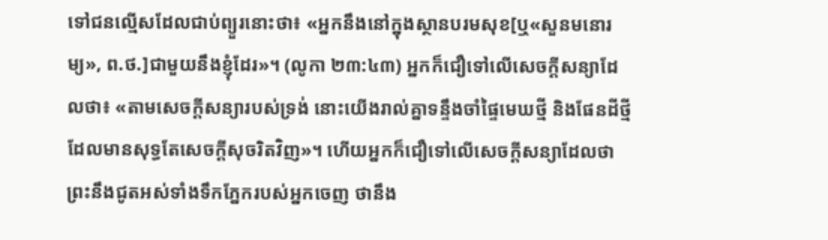ទៅជនល្មើសដែលជាប់ព្យួរនោះថា៖ «អ្នកនឹងនៅក្នុងស្ថានបរមសុខ[ឬ«សួនមនោរម្យ», ព.ថ.]ជាមួយនឹងខ្ញុំដែរ»។ (លូកា ២៣:៤៣) អ្នកក៏ជឿទៅលើសេចក្ដីសន្យាដែលថា៖ «តាមសេចក្ដីសន្យារបស់ទ្រង់ នោះយើងរាល់គ្នាទន្ទឹងចាំផ្ទៃមេឃថ្មី និងផែនដីថ្មី ដែលមានសុទ្ធតែសេចក្ដីសុចរិតវិញ»។ ហើយអ្នកក៏ជឿទៅលើសេចក្ដីសន្យាដែលថា ព្រះនឹងជូតអស់ទាំងទឹកភ្នែករបស់អ្នកចេញ ថានឹង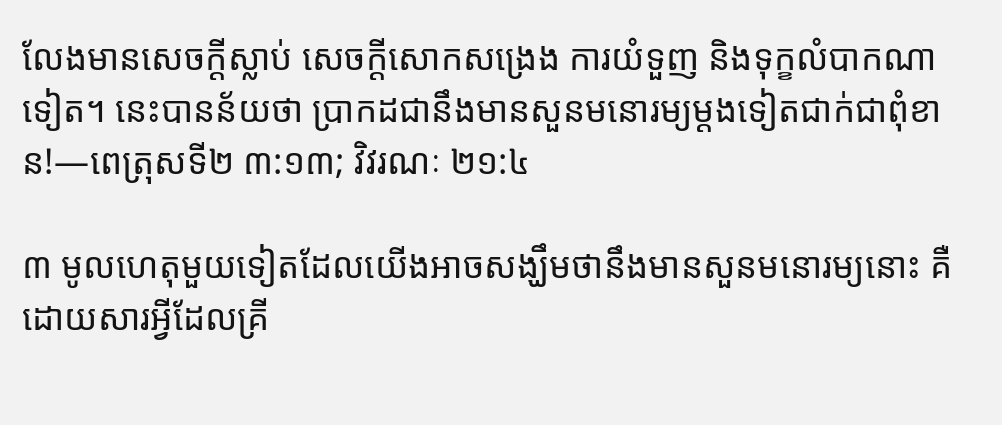លែងមានសេចក្ដីស្លាប់ សេចក្ដីសោកសង្រេង ការយំទួញ និងទុក្ខលំបាកណាទៀត។ នេះបានន័យថា ប្រាកដជានឹងមានសួនមនោរម្យម្ដងទៀតជាក់ជាពុំខាន!—ពេត្រុសទី២ ៣:១៣; វិវរណៈ ២១:៤

៣ មូលហេតុមួយទៀតដែលយើងអាចសង្ឃឹមថានឹងមានសួនមនោរម្យនោះ គឺដោយសារអ្វីដែលគ្រី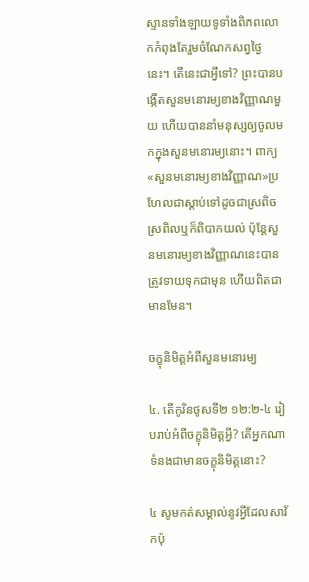ស្ទានទាំងឡាយទូទាំងពិភពលោកកំពុងតែរួមចំណែកសព្វថ្ងៃនេះ។ តើនេះជាអ្វីទៅ? ព្រះបានបង្កើតសួនមនោរម្យខាងវិញ្ញាណមួយ ហើយបាននាំមនុស្សឲ្យចូលមកក្នុងសួនមនោរម្យនោះ។ ពាក្យ «សួនមនោរម្យខាងវិញ្ញាណ»ប្រហែលជាស្ដាប់ទៅដូចជាស្រពិចស្រពិលឬក៏ពិបាកយល់ ប៉ុន្តែសួនមនោរម្យខាងវិញ្ញាណនេះបានត្រូវទាយទុកជាមុន ហើយពិតជាមានមែន។

ចក្ខុនិមិត្តអំពីសួនមនោរម្យ

៤. តើកូរិនថូសទី២ ១២:២-៤ រៀបរាប់អំពីចក្ខុនិមិត្តអ្វី? តើអ្នកណាទំនងជាមានចក្ខុនិមិត្តនោះ?

៤ សូមកត់សម្គាល់នូវអ្វីដែលសាវ័កប៉ុ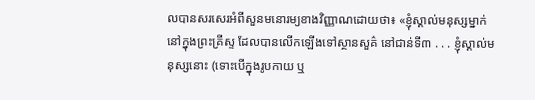លបានសរសេរអំពីសួនមនោរម្យខាងវិញ្ញាណដោយថា៖ «ខ្ញុំស្គាល់មនុស្សម្នាក់នៅក្នុងព្រះគ្រីស្ទ ដែលបានលើកឡើងទៅស្ថានសួគ៌ នៅជាន់ទី៣ . . . ខ្ញុំស្គាល់មនុស្សនោះ (ទោះបើក្នុងរូបកាយ ឬ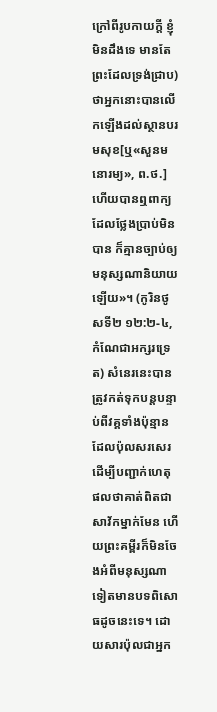ក្រៅពីរូបកាយក្ដី ខ្ញុំមិនដឹងទេ មានតែព្រះដែលទ្រង់ជ្រាប) ថាអ្នកនោះបានលើកឡើងដល់ស្ថានបរមសុខ[ឬ«សួនមនោរម្យ», ព.ថ.] ហើយបានឮពាក្យដែលថ្លែងប្រាប់មិនបាន ក៏គ្មានច្បាប់ឲ្យមនុស្សណានិយាយឡើយ»។ (កូរិនថូសទី២ ១២:២-៤, កំណែជាអក្សរទ្រេត) សំនេរនេះបានត្រូវកត់ទុកបន្តបន្ទាប់ពីវគ្គទាំងប៉ុន្មានដែលប៉ុលសរសេរដើម្បីបញ្ជាក់ហេតុផលថាគាត់ពិតជាសាវ័កម្នាក់មែន ហើយព្រះគម្ពីរក៏មិនចែងអំពីមនុស្សណាទៀតមានបទពិសោធដូចនេះទេ។ ដោយសារប៉ុលជាអ្នក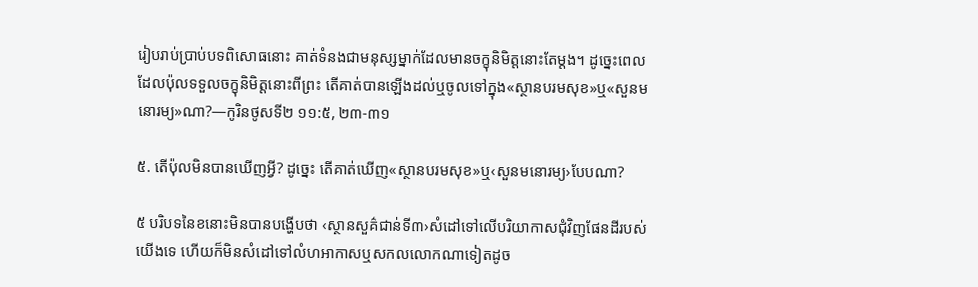រៀបរាប់ប្រាប់បទពិសោធនោះ គាត់ទំនងជាមនុស្សម្នាក់ដែលមានចក្ខុនិមិត្តនោះតែម្ដង។ ដូច្នេះពេលដែលប៉ុលទទួលចក្ខុនិមិត្តនោះពីព្រះ តើគាត់បានឡើងដល់ឬចូលទៅក្នុង«ស្ថានបរមសុខ»ឬ«សួនមនោរម្យ»ណា?—កូរិនថូសទី២ ១១:៥, ២៣-៣១

៥. តើប៉ុលមិនបានឃើញអ្វី? ដូច្នេះ តើគាត់ឃើញ«ស្ថានបរមសុខ»ឬ‹សួនមនោរម្យ›បែបណា?

៥ បរិបទនៃខនោះមិនបានបង្ហើបថា ‹ស្ថានសួគ៌ជាន់ទី៣›សំដៅទៅលើបរិយាកាសជុំវិញផែនដីរបស់យើងទេ ហើយក៏មិនសំដៅទៅលំហអាកាសឬសកលលោកណាទៀតដូច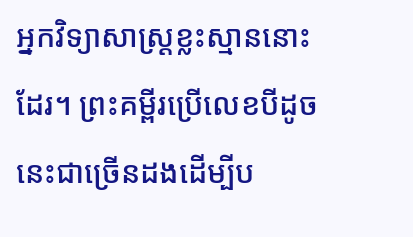អ្នកវិទ្យាសាស្ត្រខ្លះស្មាននោះដែរ។ ព្រះគម្ពីរប្រើលេខបីដូចនេះជាច្រើនដងដើម្បីប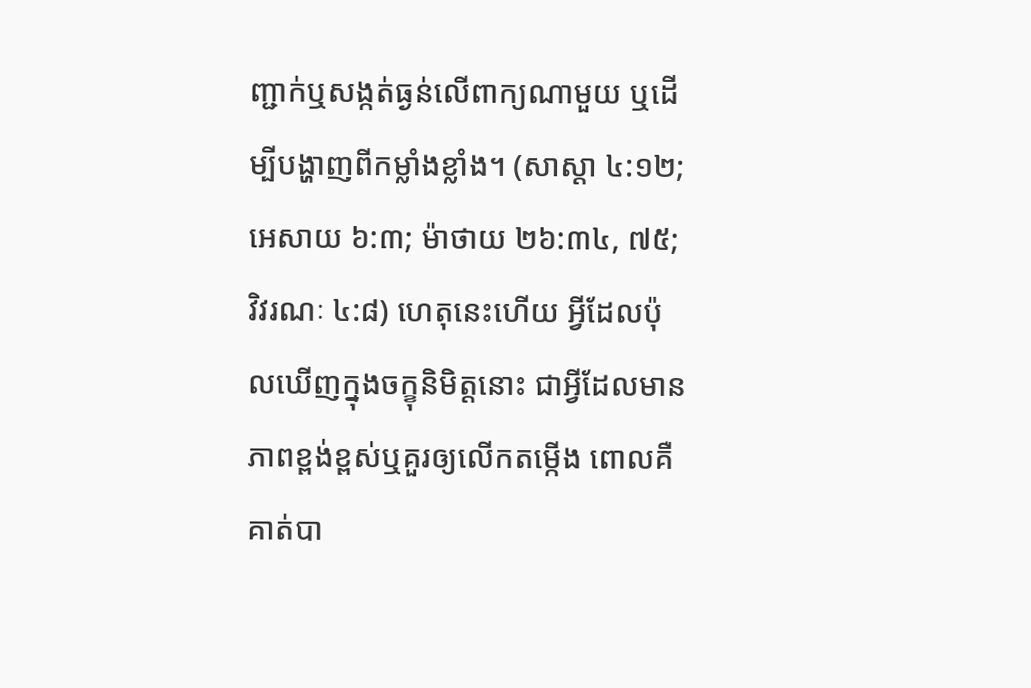ញ្ជាក់ឬសង្កត់ធ្ងន់លើពាក្យណាមួយ ឬដើម្បីបង្ហាញពីកម្លាំងខ្លាំង។ (សាស្ដា ៤:១២; អេសាយ ៦:៣; ម៉ាថាយ ២៦:៣៤, ៧៥; វិវរណៈ ៤:៨) ហេតុនេះហើយ អ្វីដែលប៉ុលឃើញក្នុងចក្ខុនិមិត្តនោះ ជាអ្វីដែលមានភាពខ្ពង់ខ្ពស់ឬគួរឲ្យលើកតម្កើង ពោលគឺ គាត់បា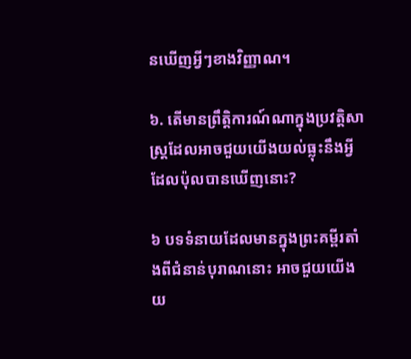នឃើញអ្វីៗខាងវិញ្ញាណ។

៦. តើមានព្រឹត្ដិការណ៍ណាក្នុងប្រវត្ដិសាស្ត្រដែលអាចជួយយើងយល់ធ្លុះនឹងអ្វីដែលប៉ុលបានឃើញនោះ?

៦ បទទំនាយដែលមានក្នុងព្រះគម្ពីរតាំងពីជំនាន់បុរាណនោះ អាចជួយយើងយ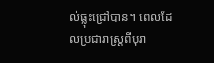ល់ធ្លុះជ្រៅបាន។ ពេលដែលប្រជារាស្ត្រពីបុរា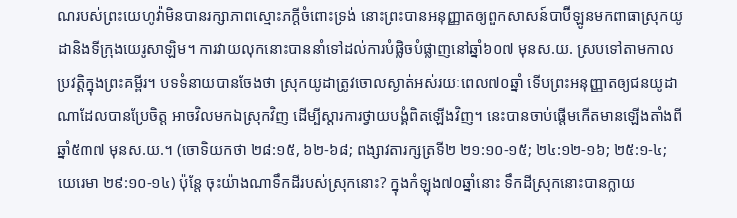ណរបស់ព្រះយេហូវ៉ាមិនបានរក្សាភាពស្មោះភក្ដីចំពោះទ្រង់ នោះព្រះបានអនុញ្ញាតឲ្យពួកសាសន៍បាប៊ីឡូនមកពាធាស្រុកយូដានិងទីក្រុងយេរូសាឡិម។ ការវាយលុកនោះបាននាំទៅដល់ការបំផ្លិចបំផ្លាញនៅឆ្នាំ៦០៧ មុនស.យ. ស្របទៅតាមកាលប្រវត្ដិក្នុងព្រះគម្ពីរ។ បទទំនាយបានចែងថា ស្រុកយូដាត្រូវចោលស្ងាត់អស់រយៈពេល៧០ឆ្នាំ ទើបព្រះអនុញ្ញាតឲ្យជនយូដាណាដែលបានប្រែចិត្ត អាចវិលមកឯស្រុកវិញ ដើម្បីស្ដារការថ្វាយបង្គំពិតឡើងវិញ។ នេះបានចាប់ផ្ដើមកើតមានឡើងតាំងពីឆ្នាំ៥៣៧ មុនស.យ.។ (ចោទិយកថា ២៨:១៥, ៦២-៦៨; ពង្សាវតារក្សត្រទី២ ២១:១០-១៥; ២៤:១២-១៦; ២៥:១-៤; យេរេមា ២៩:១០-១៤) ប៉ុន្តែ ចុះយ៉ាងណាទឹកដីរបស់ស្រុកនោះ? ក្នុងកំឡុង៧០ឆ្នាំនោះ ទឹកដីស្រុកនោះបានក្លាយ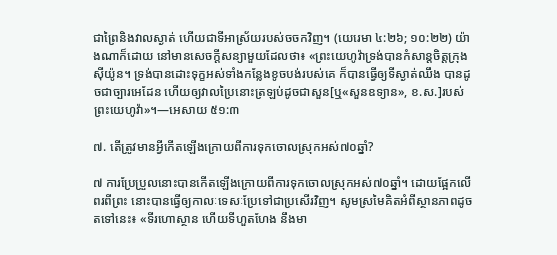ជាព្រៃនិងវាលស្ងាត់ ហើយជាទីអាស្រ័យរបស់ចចកវិញ។ (យេរេមា ៤:២៦; ១០:២២) យ៉ាងណាក៏ដោយ នៅមានសេចក្ដីសន្យាមួយដែលថា៖ «ព្រះយេហូវ៉ាទ្រង់បានកំសាន្តចិត្តក្រុងស៊ីយ៉ូន។ ទ្រង់បានដោះទុក្ខអស់ទាំងកន្លែងខូចបង់របស់គេ ក៏បានធ្វើឲ្យទីស្ងាត់ឈឹង បានដូចជាច្បារអេដែន ហើយឲ្យវាលប្រៃនោះត្រឡប់ដូចជាសួន[ឬ«សួនឧទ្យាន», ខ.ស.]របស់ព្រះយេហូវ៉ា»។—អេសាយ ៥១:៣

៧. តើត្រូវមានអ្វីកើតឡើងក្រោយពីការទុកចោលស្រុកអស់៧០ឆ្នាំ?

៧ ការប្រែប្រួលនោះបានកើតឡើងក្រោយពីការទុកចោលស្រុកអស់៧០ឆ្នាំ។ ដោយផ្អែកលើពរពីព្រះ នោះបានធ្វើឲ្យកាលៈទេសៈប្រែទៅជាប្រសើរវិញ។ សូមស្រមៃគិតអំពីស្ថានភាពដូចតទៅនេះ៖ «ទីរហោស្ថាន ហើយទីហួតហែង នឹងមា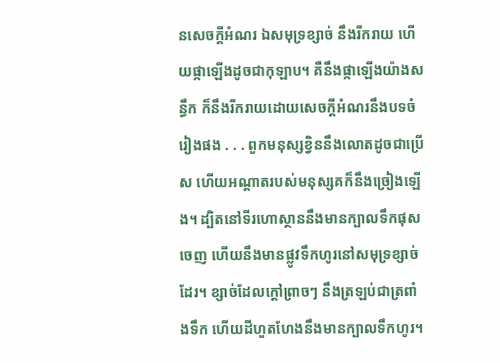នសេចក្ដីអំណរ ឯសមុទ្រខ្សាច់ នឹងរីករាយ ហើយផ្កាឡើងដូចជាកុឡាប។ គឺនឹងផ្កាឡើងយ៉ាងសន្ធឹក ក៏នឹងរីករាយដោយសេចក្ដីអំណរនឹងបទចំរៀងផង . . . ពួកមនុស្សខ្វិននឹងលោតដូចជាប្រើស ហើយអណ្ដាតរបស់មនុស្សគក៏នឹងច្រៀងឡើង។ ដ្បិតនៅទីរហោស្ថាននឹងមានក្បាលទឹកផុសចេញ ហើយនឹងមានផ្លូវទឹកហូរនៅសមុទ្រខ្សាច់ដែរ។ ខ្សាច់ដែលក្ដៅព្រាចៗ នឹងត្រឡប់ជាត្រពាំងទឹក ហើយដីហួតហែងនឹងមានក្បាលទឹកហូរ។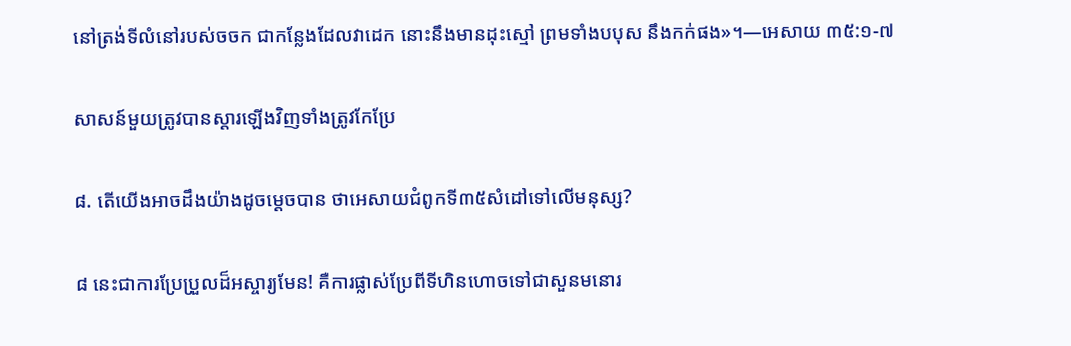នៅត្រង់ទីលំនៅរបស់ចចក ជាកន្លែងដែលវាដេក នោះនឹងមានដុះស្មៅ ព្រមទាំងបបុស នឹងកក់ផង»។—អេសាយ ៣៥:១-៧

សាសន៍មួយត្រូវបានស្ដារឡើងវិញទាំងត្រូវកែប្រែ

៨. តើយើងអាចដឹងយ៉ាងដូចម្ដេចបាន ថាអេសាយជំពូកទី៣៥សំដៅទៅលើមនុស្ស?

៨ នេះជាការប្រែប្រួលដ៏អស្ចារ្យមែន! គឺការផ្លាស់ប្រែពីទីហិនហោចទៅជាសួនមនោរ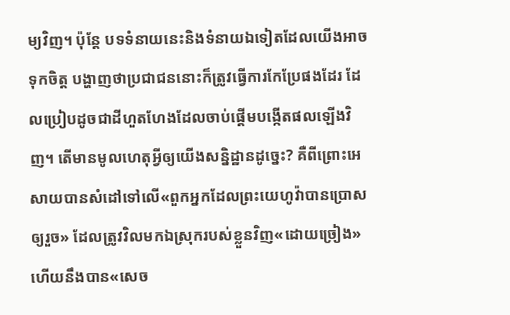ម្យវិញ។ ប៉ុន្តែ បទទំនាយនេះនិងទំនាយឯទៀតដែលយើងអាចទុកចិត្ត បង្ហាញថាប្រជាជននោះក៏ត្រូវធ្វើការកែប្រែផងដែរ ដែលប្រៀបដូចជាដីហួតហែងដែលចាប់ផ្ដើមបង្កើតផលឡើងវិញ។ តើមានមូលហេតុអ្វីឲ្យយើងសន្និដ្ឋានដូច្នេះ? គឺពីព្រោះអេសាយបានសំដៅទៅលើ«ពួកអ្នកដែលព្រះយេហូវ៉ាបានប្រោសឲ្យរួច» ដែលត្រូវវិលមកឯស្រុករបស់ខ្លួនវិញ«ដោយច្រៀង» ហើយនឹងបាន«សេច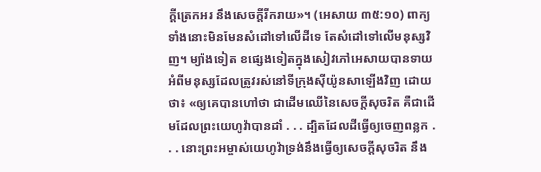ក្ដីត្រេកអរ នឹងសេចក្ដីរីករាយ»។ (អេសាយ ៣៥:១០) ពាក្យទាំងនោះមិនមែនសំដៅទៅលើដីទេ តែសំដៅទៅលើមនុស្សវិញ។ ម្យ៉ាងទៀត ខផ្សេងទៀតក្នុងសៀវភៅអេសាយបានទាយអំពីមនុស្សដែលត្រូវរស់នៅទីក្រុងស៊ីយ៉ូនសាឡើងវិញ ដោយថា៖ «ឲ្យគេបានហៅថា ជាដើមឈើនៃសេចក្ដីសុចរិត គឺជាដើមដែលព្រះយេហូវ៉ាបានដាំ . . . ដ្បិតដែលដីធ្វើឲ្យចេញពន្លក . . . នោះព្រះអម្ចាស់យេហូវ៉ាទ្រង់នឹងធ្វើឲ្យសេចក្ដីសុចរិត នឹង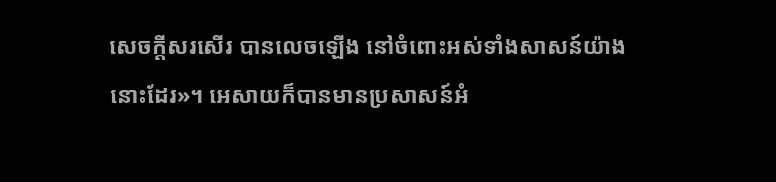សេចក្ដីសរសើរ បានលេចឡើង នៅចំពោះអស់ទាំងសាសន៍យ៉ាងនោះដែរ»។ អេសាយក៏បានមានប្រសាសន៍អំ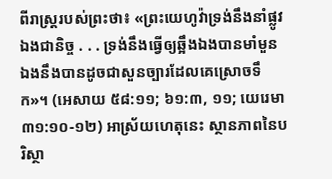ពីរាស្ត្ររបស់ព្រះថា៖ «ព្រះយេហូវ៉ាទ្រង់នឹងនាំផ្លូវឯងជានិច្ច . . . ទ្រង់នឹងធ្វើឲ្យឆ្អឹងឯងបានមាំមួន ឯងនឹងបានដូចជាសួនច្បារដែលគេស្រោចទឹក»។ (អេសាយ ៥៨:១១; ៦១:៣, ១១; យេរេមា ៣១:១០-១២) អាស្រ័យហេតុនេះ ស្ថានភាពនៃបរិស្ថា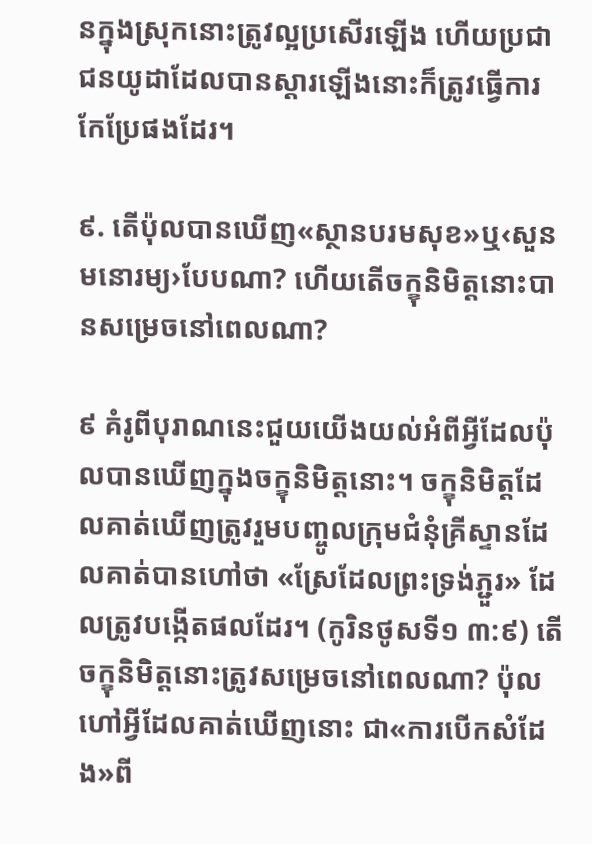នក្នុងស្រុកនោះត្រូវល្អប្រសើរឡើង ហើយប្រជាជនយូដាដែលបានស្ដារឡើងនោះក៏ត្រូវធ្វើការកែប្រែផងដែរ។

៩. តើប៉ុលបានឃើញ«ស្ថានបរមសុខ»ឬ‹សួនមនោរម្យ›បែបណា? ហើយតើចក្ខុនិមិត្តនោះបានសម្រេចនៅពេលណា?

៩ គំរូពីបុរាណនេះជួយយើងយល់អំពីអ្វីដែលប៉ុលបានឃើញក្នុងចក្ខុនិមិត្តនោះ។ ចក្ខុនិមិត្តដែលគាត់ឃើញត្រូវរួមបញ្ចូលក្រុមជំនុំគ្រីស្ទានដែលគាត់បានហៅថា «ស្រែដែលព្រះទ្រង់ភ្ជួរ» ដែលត្រូវបង្កើតផលដែរ។ (កូរិនថូសទី១ ៣:៩) តើចក្ខុនិមិត្តនោះត្រូវសម្រេចនៅពេលណា? ប៉ុលហៅអ្វីដែលគាត់ឃើញនោះ ជា«ការបើកសំដែង»ពី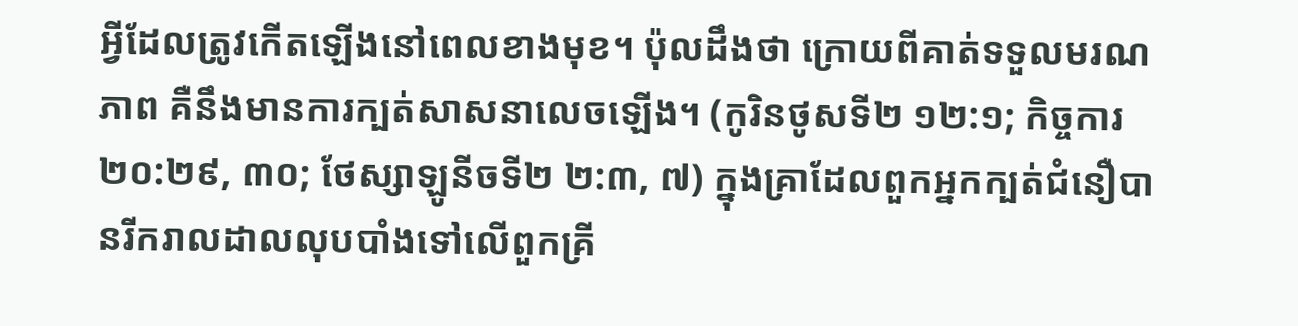អ្វីដែលត្រូវកើតឡើងនៅពេលខាងមុខ។ ប៉ុលដឹងថា ក្រោយពីគាត់ទទួលមរណភាព គឺនឹងមានការក្បត់សាសនាលេចឡើង។ (កូរិនថូសទី២ ១២:១; កិច្ចការ ២០:២៩, ៣០; ថែស្សាឡូនីចទី២ ២:៣, ៧) ក្នុងគ្រាដែលពួកអ្នកក្បត់ជំនឿបានរីករាលដាលលុបបាំងទៅលើពួកគ្រី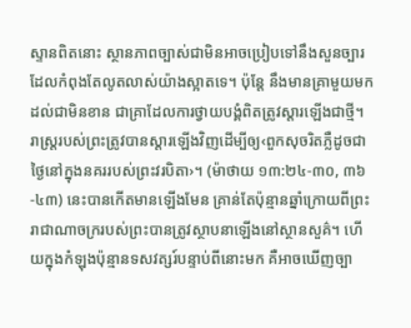ស្ទានពិតនោះ ស្ថានភាពច្បាស់ជាមិនអាចប្រៀបទៅនឹងសួនច្បារដែលកំពុងតែលូតលាស់យ៉ាងស្អាតទេ។ ប៉ុន្តែ នឹងមានគ្រាមួយមកដល់ជាមិនខាន ជាគ្រាដែលការថ្វាយបង្គំពិតត្រូវស្ដារឡើងជាថ្មី។ រាស្ត្ររបស់ព្រះត្រូវបានស្ដារឡើងវិញដើម្បីឲ្យ‹ពួកសុចរិតភ្លឺដូចជាថ្ងៃនៅក្នុងនគររបស់ព្រះវរបិតា›។ (ម៉ាថាយ ១៣:២៤-៣០, ៣៦-៤៣) នេះបានកើតមានឡើងមែន គ្រាន់តែប៉ុន្មានឆ្នាំក្រោយពីព្រះរាជាណាចក្ររបស់ព្រះបានត្រូវស្ថាបនាឡើងនៅស្ថានសួគ៌។ ហើយក្នុងកំឡុងប៉ុន្មានទសវត្សរ៍បន្ទាប់ពីនោះមក គឺអាចឃើញច្បា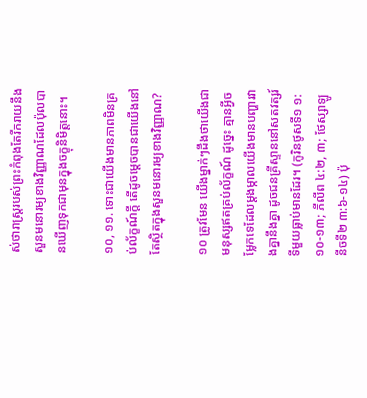ស់ថារាស្ត្ររបស់ព្រះកំពុងតែរីករាយនឹងសួនមនោរម្យខាងវិញ្ញាណដែលប៉ុលបានឃើញទុកជាមុនក្នុងចក្ខុនិមិត្តនោះ។

១០, ១១. ទោះជាយើងមានភាពមិនគ្រប់ល័ក្ខណ៍ក្ដី តើដូចម្ដេចបានជាយើងនៅតែស្ថិតក្នុងសួនមនោរម្យខាងវិញ្ញាណ?

១០ ត្រូវមែន យើងម្នាក់ៗដឹងថាយើងជាមនុស្សឥតគ្រប់ល័ក្ខណ៍ ដូច្នេះ គ្មានអ្វីចម្លែកទេដែលម្ដងម្កាលយើងមានបញ្ហារវាងគ្នានឹងគ្នា ដូចជនគ្រីស្ទាននៅសតវត្សរ៍ទីមួយធ្លាប់មានដែរ។ (កូរិនថូសទី១ ១:១០-១៣; ភីលីព ៤:២, ៣; ថែស្សាឡូនីចទី២ ៣:៦-១៤) ប៉ុ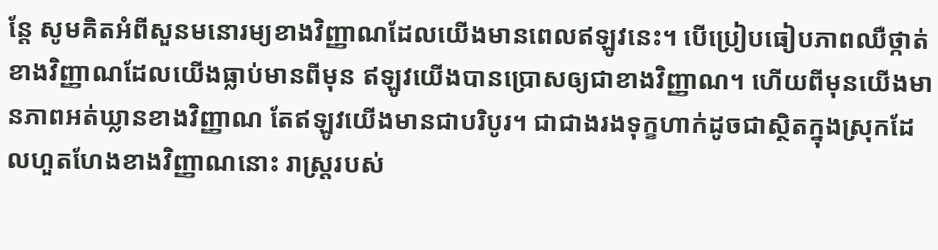ន្តែ សូមគិតអំពីសួនមនោរម្យខាងវិញ្ញាណដែលយើងមានពេលឥឡូវនេះ។ បើប្រៀបធៀបភាពឈឺថ្កាត់ខាងវិញ្ញាណដែលយើងធ្លាប់មានពីមុន ឥឡូវយើងបានប្រោសឲ្យជាខាងវិញ្ញាណ។ ហើយពីមុនយើងមានភាពអត់ឃ្លានខាងវិញ្ញាណ តែឥឡូវយើងមានជាបរិបូរ។ ជាជាងរងទុក្ខហាក់ដូចជាស្ថិតក្នុងស្រុកដែលហួតហែងខាងវិញ្ញាណនោះ រាស្ត្ររបស់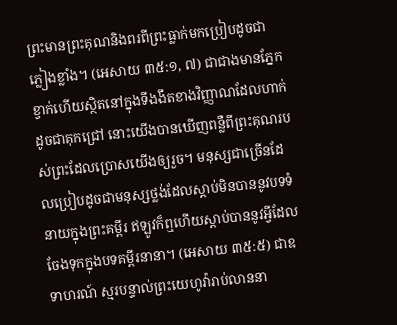ព្រះមានព្រះគុណនិងពរពីព្រះធ្លាក់មកប្រៀបដូចជាភ្លៀងខ្លាំង។ (អេសាយ ៣៥:១, ៧) ជាជាងមានភ្នែកខ្វាក់ហើយស្ថិតនៅក្នុងទីងងឹតខាងវិញ្ញាណដែលហាក់ដូចជាគុកជ្រៅ នោះយើងបានឃើញពន្លឺពីព្រះគុណរបស់ព្រះដែលប្រោសយើងឲ្យរួច។ មនុស្សជាច្រើនដែលប្រៀបដូចជាមនុស្សថ្លង់ដែលស្ដាប់មិនបាននូវបទទំនាយក្នុងព្រះគម្ពីរ ឥឡូវក៏ឮហើយស្ដាប់បាននូវអ្វីដែលចែងទុកក្នុងបទគម្ពីរនានា។ (អេសាយ ៣៥:៥) ជាឧទាហរណ៍ ស្មរបន្ទាល់ព្រះយេហូវ៉ារាប់លាននា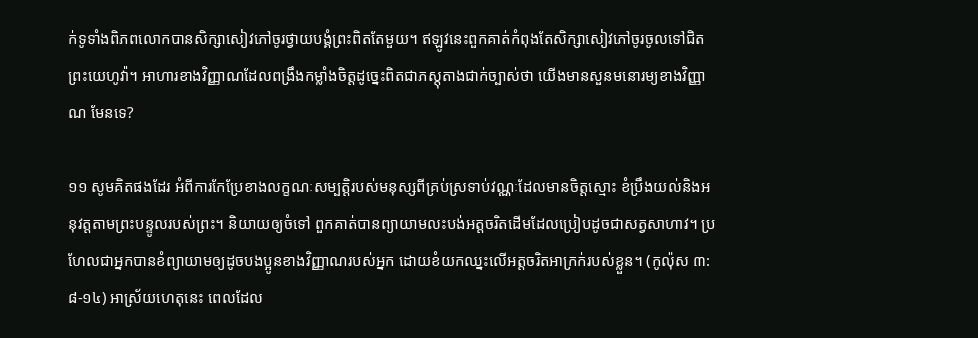ក់ទូទាំងពិភពលោកបានសិក្សាសៀវភៅចូរថ្វាយបង្គំព្រះពិតតែមួយ។ ឥឡូវនេះពួកគាត់កំពុងតែសិក្សាសៀវភៅចូរចូលទៅជិតព្រះយេហូវ៉ា។ អាហារខាងវិញ្ញាណដែលពង្រឹងកម្លាំងចិត្តដូច្នេះពិតជាភស្តុតាងជាក់ច្បាស់ថា យើងមានសួនមនោរម្យខាងវិញ្ញាណ មែនទេ?

១១ សូមគិតផងដែរ អំពីការកែប្រែខាងលក្ខណៈសម្បត្ដិរបស់មនុស្សពីគ្រប់ស្រទាប់វណ្ណៈដែលមានចិត្តស្មោះ ខំប្រឹងយល់និងអនុវត្តតាមព្រះបន្ទូលរបស់ព្រះ។ និយាយឲ្យចំទៅ ពួកគាត់បានព្យាយាមលះបង់អត្តចរិតដើមដែលប្រៀបដូចជាសត្វសាហាវ។ ប្រហែលជាអ្នកបានខំព្យាយាមឲ្យដូចបងប្អូនខាងវិញ្ញាណរបស់អ្នក ដោយខំយកឈ្នះលើអត្តចរិតអាក្រក់របស់ខ្លួន។ (កូល៉ុស ៣:៨-១៤) អាស្រ័យហេតុនេះ ពេលដែល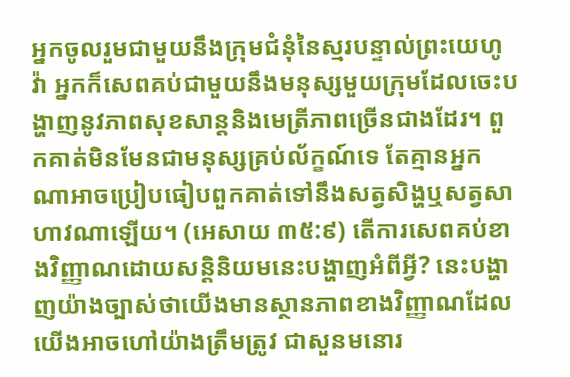អ្នកចូលរួមជាមួយនឹងក្រុមជំនុំនៃស្មរបន្ទាល់ព្រះយេហូវ៉ា អ្នកក៏សេពគប់ជាមួយនឹងមនុស្សមួយក្រុមដែលចេះបង្ហាញនូវភាពសុខសាន្តនិងមេត្រីភាពច្រើនជាងដែរ។ ពួកគាត់មិនមែនជាមនុស្សគ្រប់ល័ក្ខណ៍ទេ តែគ្មានអ្នកណាអាចប្រៀបធៀបពួកគាត់ទៅនឹងសត្វសិង្ហឬសត្វសាហាវណាឡើយ។ (អេសាយ ៣៥:៩) តើការសេពគប់ខាងវិញ្ញាណដោយសន្ដិនិយមនេះបង្ហាញអំពីអ្វី? នេះបង្ហាញយ៉ាងច្បាស់ថាយើងមានស្ថានភាពខាងវិញ្ញាណដែលយើងអាចហៅយ៉ាងត្រឹមត្រូវ ជាសួនមនោរ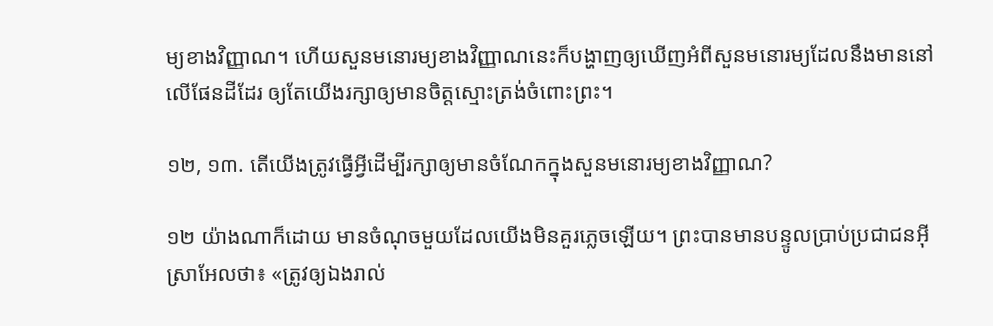ម្យខាងវិញ្ញាណ។ ហើយសួនមនោរម្យខាងវិញ្ញាណនេះក៏បង្ហាញឲ្យឃើញអំពីសួនមនោរម្យដែលនឹងមាននៅលើផែនដីដែរ ឲ្យតែយើងរក្សាឲ្យមានចិត្តស្មោះត្រង់ចំពោះព្រះ។

១២, ១៣. តើយើងត្រូវធ្វើអ្វីដើម្បីរក្សាឲ្យមានចំណែកក្នុងសួនមនោរម្យខាងវិញ្ញាណ?

១២ យ៉ាងណាក៏ដោយ មានចំណុចមួយដែលយើងមិនគួរភ្លេចឡើយ។ ព្រះបានមានបន្ទូលប្រាប់ប្រជាជនអ៊ីស្រាអែលថា៖ «ត្រូវឲ្យឯងរាល់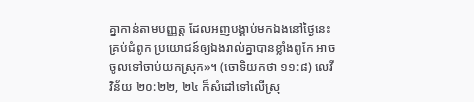គ្នាកាន់តាមបញ្ញត្ត ដែលអញបង្គាប់មកឯងនៅថ្ងៃនេះគ្រប់ជំពូក ប្រយោជន៍ឲ្យឯងរាល់គ្នាបានខ្លាំងពូកែ អាចចូលទៅចាប់យកស្រុក»។ (ចោទិយកថា ១១:៨) លេវីវិន័យ ២០:២២, ២៤ ក៏សំដៅទៅលើស្រុ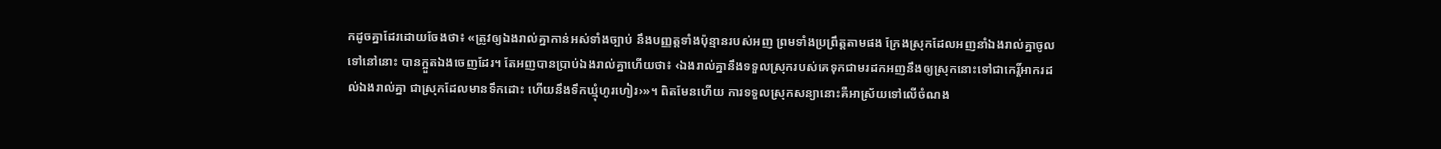កដូចគ្នាដែរដោយចែងថា៖ «ត្រូវឲ្យឯងរាល់គ្នាកាន់អស់ទាំងច្បាប់ នឹងបញ្ញត្តទាំងប៉ុន្មានរបស់អញ ព្រមទាំងប្រព្រឹត្តតាមផង ក្រែងស្រុកដែលអញនាំឯងរាល់គ្នាចូលទៅនៅនោះ បានក្អួតឯងចេញដែរ។ តែអញបានប្រាប់ឯងរាល់គ្នាហើយថា៖ ‹ឯងរាល់គ្នានឹងទទួលស្រុករបស់គេទុកជាមរដកអញនឹងឲ្យស្រុកនោះទៅជាកេរ្ដិ៍អាករដល់ឯងរាល់គ្នា ជាស្រុកដែលមានទឹកដោះ ហើយនឹងទឹកឃ្មុំហូរហៀរ›»។ ពិតមែនហើយ ការទទួលស្រុកសន្យានោះគឺអាស្រ័យទៅលើចំណង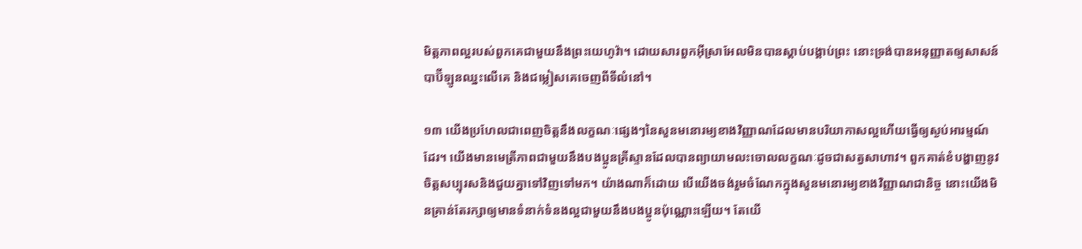មិត្តភាពល្អរបស់ពួកគេជាមួយនឹងព្រះយេហូវ៉ា។ ដោយសារពួកអ៊ីស្រាអែលមិនបានស្ដាប់បង្គាប់ព្រះ នោះទ្រង់បានអនុញ្ញាតឲ្យសាសន៍បាប៊ីឡូនឈ្នះលើគេ និងជម្លៀសគេចេញពីទីលំនៅ។

១៣ យើងប្រហែលជាពេញចិត្តនឹងលក្ខណៈផ្សេងៗនៃសួនមនោរម្យខាងវិញ្ញាណដែលមានបរិយាកាសល្អហើយធ្វើឲ្យស្ងប់អារម្មណ៍ដែរ។ យើងមានមេត្រីភាពជាមួយនឹងបងប្អូនគ្រីស្ទានដែលបានព្យាយាមលះចោលលក្ខណៈដូចជាសត្វសាហាវ។ ពួកគាត់ខំបង្ហាញនូវចិត្តសប្បុរសនិងជួយគ្នាទៅវិញទៅមក។ យ៉ាងណាក៏ដោយ បើយើងចង់រួមចំណែកក្នុងសួនមនោរម្យខាងវិញ្ញាណជានិច្ច នោះយើងមិនគ្រាន់តែរក្សាឲ្យមានទំនាក់ទំនងល្អជាមួយនឹងបងប្អូនប៉ុណ្ណោះឡើយ។ តែយើ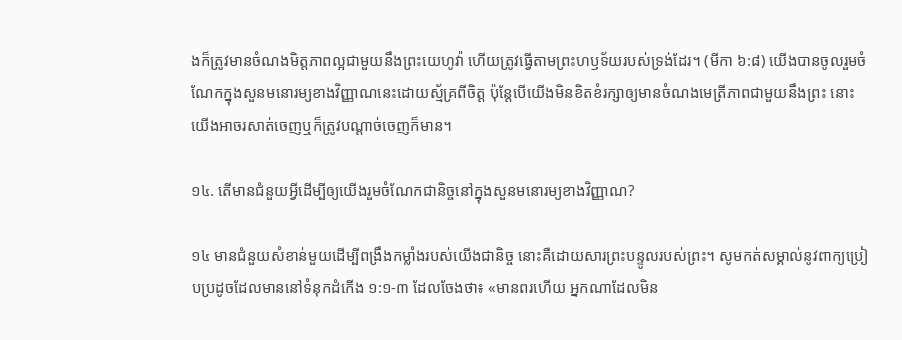ងក៏ត្រូវមានចំណងមិត្តភាពល្អជាមួយនឹងព្រះយេហូវ៉ា ហើយត្រូវធ្វើតាមព្រះហឫទ័យរបស់ទ្រង់ដែរ។ (មីកា ៦:៨) យើងបានចូលរួមចំណែកក្នុងសួនមនោរម្យខាងវិញ្ញាណនេះដោយស្ម័គ្រពីចិត្ត ប៉ុន្តែបើយើងមិនខិតខំរក្សាឲ្យមានចំណងមេត្រីភាពជាមួយនឹងព្រះ នោះយើងអាចរសាត់ចេញឬក៏ត្រូវបណ្ដាច់ចេញក៏មាន។

១៤. តើមានជំនួយអ្វីដើម្បីឲ្យយើងរួមចំណែកជានិច្ចនៅក្នុងសួនមនោរម្យខាងវិញ្ញាណ?

១៤ មានជំនួយសំខាន់មួយដើម្បីពង្រឹងកម្លាំងរបស់យើងជានិច្ច នោះគឺដោយសារព្រះបន្ទូលរបស់ព្រះ។ សូមកត់សម្គាល់នូវពាក្យប្រៀបប្រដូចដែលមាននៅទំនុកដំកើង ១:១-៣ ដែលចែងថា៖ «មានពរហើយ អ្នកណាដែលមិន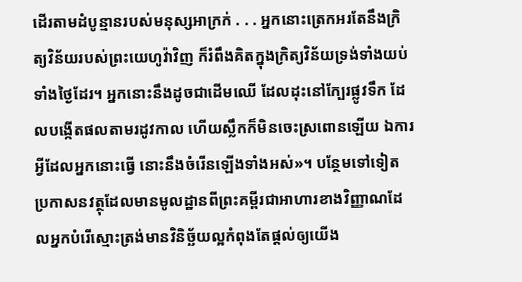ដើរតាមដំបូន្មានរបស់មនុស្សអាក្រក់ . . . អ្នកនោះត្រេកអរតែនឹងក្រិត្យវិន័យរបស់ព្រះយេហូវ៉ាវិញ ក៏រំពឹងគិតក្នុងក្រិត្យវិន័យទ្រង់ទាំងយប់ទាំងថ្ងៃដែរ។ អ្នកនោះនឹងដូចជាដើមឈើ ដែលដុះនៅក្បែរផ្លូវទឹក ដែលបង្កើតផលតាមរដូវកាល ហើយស្លឹកក៏មិនចេះស្រពោនឡើយ ឯការអ្វីដែលអ្នកនោះធ្វើ នោះនឹងចំរើនឡើងទាំងអស់»។ បន្ថែមទៅទៀត ប្រកាសនវត្ថុដែលមានមូលដ្ឋានពីព្រះគម្ពីរជាអាហារខាងវិញ្ញាណដែលអ្នកបំរើស្មោះត្រង់មានវិនិច្ឆ័យល្អកំពុងតែផ្ដល់ឲ្យយើង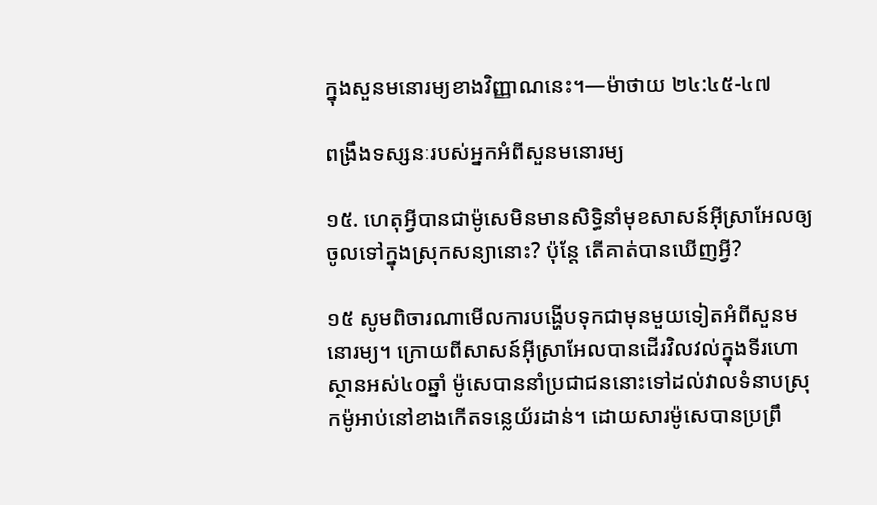ក្នុងសួនមនោរម្យខាងវិញ្ញាណនេះ។—ម៉ាថាយ ២៤:៤៥-៤៧

ពង្រឹងទស្សនៈរបស់អ្នកអំពីសួនមនោរម្យ

១៥. ហេតុអ្វីបានជាម៉ូសេមិនមានសិទ្ធិនាំមុខសាសន៍អ៊ីស្រាអែលឲ្យចូលទៅក្នុងស្រុកសន្យានោះ? ប៉ុន្តែ តើគាត់បានឃើញអ្វី?

១៥ សូមពិចារណាមើលការបង្ហើបទុកជាមុនមួយទៀតអំពីសួនមនោរម្យ។ ក្រោយពីសាសន៍អ៊ីស្រាអែលបានដើរវិលវល់ក្នុងទីរហោស្ថានអស់៤០ឆ្នាំ ម៉ូសេបាននាំប្រជាជននោះទៅដល់វាលទំនាបស្រុកម៉ូអាប់នៅខាងកើតទន្លេយ័រដាន់។ ដោយសារម៉ូសេបានប្រព្រឹ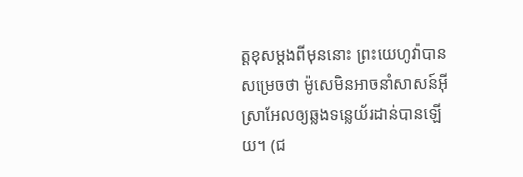ត្តខុសម្ដងពីមុននោះ ព្រះយេហូវ៉ាបានសម្រេចថា ម៉ូសេមិនអាចនាំសាសន៍អ៊ីស្រាអែលឲ្យឆ្លងទន្លេយ័រដាន់បានឡើយ។ (ជ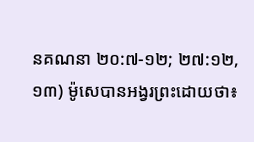នគណនា ២០:៧-១២; ២៧:១២, ១៣) ម៉ូសេបានអង្វរព្រះដោយថា៖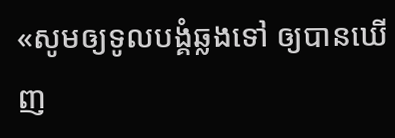«សូមឲ្យទូលបង្គំឆ្លងទៅ ឲ្យបានឃើញ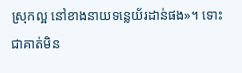ស្រុកល្អ នៅខាងនាយទន្លេយ័រដាន់ផង»។ ទោះជាគាត់មិន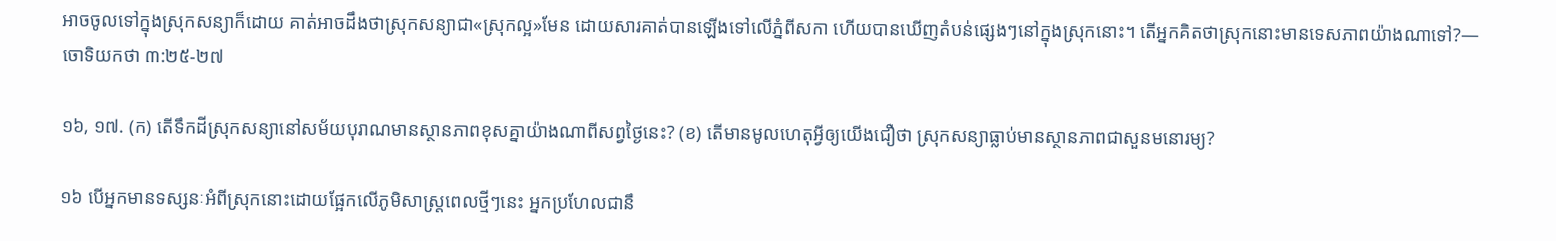អាចចូលទៅក្នុងស្រុកសន្យាក៏ដោយ គាត់អាចដឹងថាស្រុកសន្យាជា«ស្រុកល្អ»មែន ដោយសារគាត់បានឡើងទៅលើភ្នំពីសកា ហើយបានឃើញតំបន់ផ្សេងៗនៅក្នុងស្រុកនោះ។ តើអ្នកគិតថាស្រុកនោះមានទេសភាពយ៉ាងណាទៅ?—ចោទិយកថា ៣:២៥-២៧

១៦, ១៧. (ក) តើទឹកដីស្រុកសន្យានៅសម័យបុរាណមានស្ថានភាពខុសគ្នាយ៉ាងណាពីសព្វថ្ងៃនេះ? (ខ) តើមានមូលហេតុអ្វីឲ្យយើងជឿថា ស្រុកសន្យាធ្លាប់មានស្ថានភាពជាសួនមនោរម្យ?

១៦ បើអ្នកមានទស្សនៈអំពីស្រុកនោះដោយផ្អែកលើភូមិសាស្ត្រពេលថ្មីៗនេះ អ្នកប្រហែលជានឹ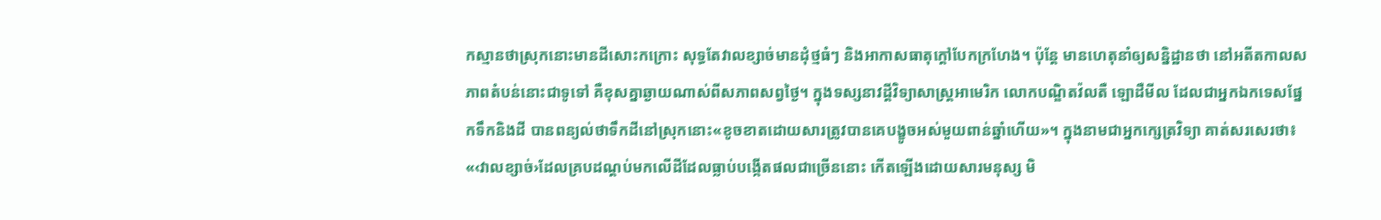កស្មានថាស្រុកនោះមានដីសោះកក្រោះ សុទ្ធតែវាលខ្សាច់មានដុំថ្មធំៗ និងអាកាសធាតុក្ដៅបែកក្រហែង។ ប៉ុន្តែ មានហេតុនាំឲ្យសន្និដ្ឋានថា នៅអតីតកាលសភាពតំបន់នោះជាទូទៅ គឺខុសគ្នាឆ្ងាយណាស់ពីសភាពសព្វថ្ងៃ។ ក្នុងទស្សនាវដ្ដីវិទ្យាសាស្ត្រអាមេរិក លោកបណ្ឌិតវ៉លតឺ ឡោដឺមីល ដែលជាអ្នកឯកទេសផ្នែកទឹកនិងដី បានពន្យល់ថាទឹកដីនៅស្រុកនោះ«ខូចខាតដោយសារត្រូវបានគេបង្ខូចអស់មួយពាន់ឆ្នាំហើយ»។ ក្នុងនាមជាអ្នកក្សេត្រវិទ្យា គាត់សរសេរថា៖ «‹វាលខ្សាច់›ដែលគ្របដណ្ដប់មកលើដីដែលធ្លាប់បង្កើតផលជាច្រើននោះ កើតឡើងដោយសារមនុស្ស មិ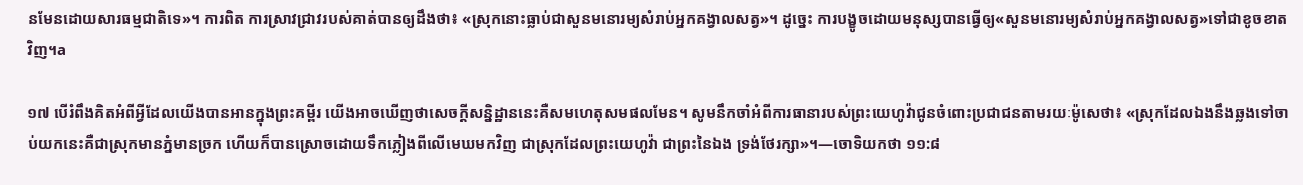នមែនដោយសារធម្មជាតិទេ»។ ការពិត ការស្រាវជ្រាវរបស់គាត់បានឲ្យដឹងថា៖ «ស្រុកនោះធ្លាប់ជាសួនមនោរម្យសំរាប់អ្នកគង្វាលសត្វ»។ ដូច្នេះ ការបង្ខូចដោយមនុស្សបានធ្វើឲ្យ«សួនមនោរម្យសំរាប់អ្នកគង្វាលសត្វ»ទៅជាខូចខាតវិញ។a

១៧ បើរំពឹងគិតអំពីអ្វីដែលយើងបានអានក្នុងព្រះគម្ពីរ យើងអាចឃើញថាសេចក្ដីសន្និដ្ឋាននេះគឺសមហេតុសមផលមែន។ សូមនឹកចាំអំពីការធានារបស់ព្រះយេហូវ៉ាជូនចំពោះប្រជាជនតាមរយៈម៉ូសេថា៖ «ស្រុកដែលឯងនឹងឆ្លងទៅចាប់យកនេះគឺជាស្រុកមានភ្នំមានច្រក ហើយក៏បានស្រោចដោយទឹកភ្លៀងពីលើមេឃមកវិញ ជាស្រុកដែលព្រះយេហូវ៉ា ជាព្រះនៃឯង ទ្រង់ថែរក្សា»។—ចោទិយកថា ១១:៨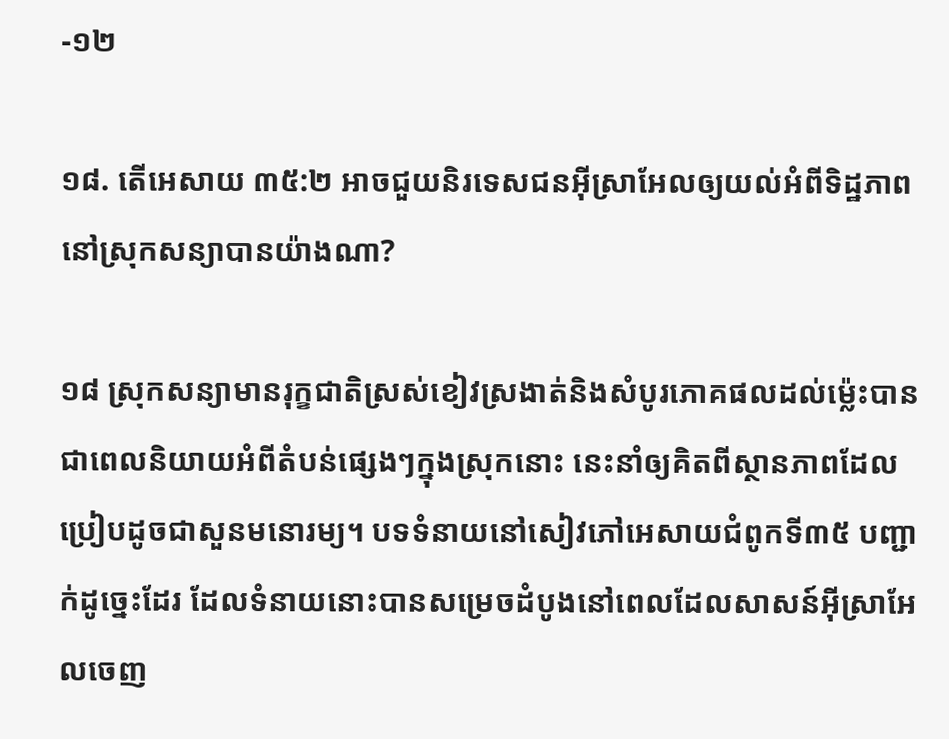-១២

១៨. តើអេសាយ ៣៥:២ អាចជួយនិរទេសជនអ៊ីស្រាអែលឲ្យយល់អំពីទិដ្ឋភាពនៅស្រុកសន្យាបានយ៉ាងណា?

១៨ ស្រុកសន្យាមានរុក្ខជាតិស្រស់ខៀវស្រងាត់និងសំបូរភោគផលដល់ម្ល៉េះបានជាពេលនិយាយអំពីតំបន់ផ្សេងៗក្នុងស្រុកនោះ នេះនាំឲ្យគិតពីស្ថានភាពដែលប្រៀបដូចជាសួនមនោរម្យ។ បទទំនាយនៅសៀវភៅអេសាយជំពូកទី៣៥ បញ្ជាក់ដូច្នេះដែរ ដែលទំនាយនោះបានសម្រេចដំបូងនៅពេលដែលសាសន៍អ៊ីស្រាអែលចេញ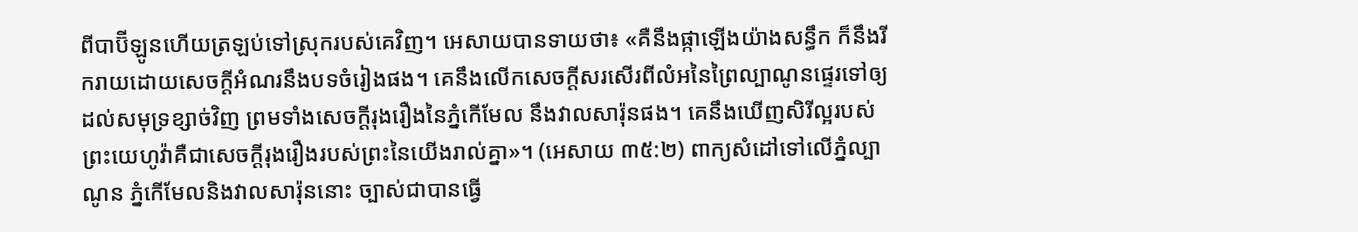ពីបាប៊ីឡូនហើយត្រឡប់ទៅស្រុករបស់គេវិញ។ អេសាយបានទាយថា៖ «គឺនឹងផ្កាឡើងយ៉ាងសន្ធឹក ក៏នឹងរីករាយដោយសេចក្ដីអំណរនឹងបទចំរៀងផង។ គេនឹងលើកសេចក្ដីសរសើរពីលំអនៃព្រៃល្បាណូនផ្ទេរទៅឲ្យដល់សមុទ្រខ្សាច់វិញ ព្រមទាំងសេចក្ដីរុងរឿងនៃភ្នំកើមែល នឹងវាលសារ៉ុនផង។ គេនឹងឃើញសិរីល្អរបស់ព្រះយេហូវ៉ាគឺជាសេចក្ដីរុងរឿងរបស់ព្រះនៃយើងរាល់គ្នា»។ (អេសាយ ៣៥:២) ពាក្យសំដៅទៅលើភ្នំល្បាណូន ភ្នំកើមែលនិងវាលសារ៉ុននោះ ច្បាស់ជាបានធ្វើ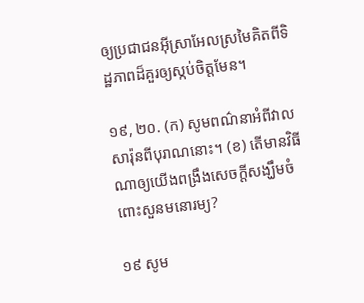ឲ្យប្រជាជនអ៊ីស្រាអែលស្រមៃគិតពីទិដ្ឋភាពដ៏គួរឲ្យស្កប់ចិត្តមែន។

១៩, ២០. (ក) សូមពណ៌នាអំពីវាលសារ៉ុនពីបុរាណនោះ។ (ខ) តើមានវិធីណាឲ្យយើងពង្រឹងសេចក្ដីសង្ឃឹមចំពោះសួនមនោរម្យ?

១៩ សូម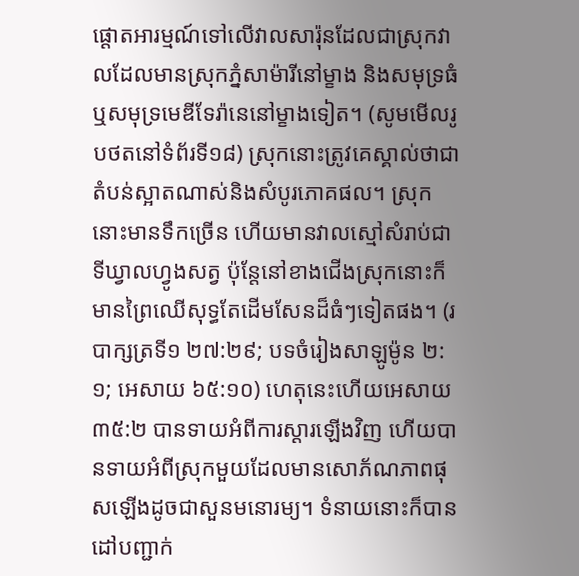ផ្ដោតអារម្មណ៍ទៅលើវាលសារ៉ុនដែលជាស្រុកវាលដែលមានស្រុកភ្នំសាម៉ារីនៅម្ខាង និងសមុទ្រធំឬសមុទ្រមេឌីទែរ៉ានេនៅម្ខាងទៀត។ (សូមមើលរូបថតនៅទំព័រទី១៨) ស្រុកនោះត្រូវគេស្គាល់ថាជាតំបន់ស្អាតណាស់និងសំបូរភោគផល។ ស្រុកនោះមានទឹកច្រើន ហើយមានវាលស្មៅសំរាប់ជាទីឃ្វាលហ្វូងសត្វ ប៉ុន្តែនៅខាងជើងស្រុកនោះក៏មានព្រៃឈើសុទ្ធតែដើមសែនដ៏ធំៗទៀតផង។ (របាក្សត្រទី១ ២៧:២៩; បទចំរៀងសាឡូម៉ូន ២:១; អេសាយ ៦៥:១០) ហេតុនេះហើយអេសាយ ៣៥:២ បានទាយអំពីការស្ដារឡើងវិញ ហើយបានទាយអំពីស្រុកមួយដែលមានសោភ័ណភាពផុសឡើងដូចជាសួនមនោរម្យ។ ទំនាយនោះក៏បានដៅបញ្ជាក់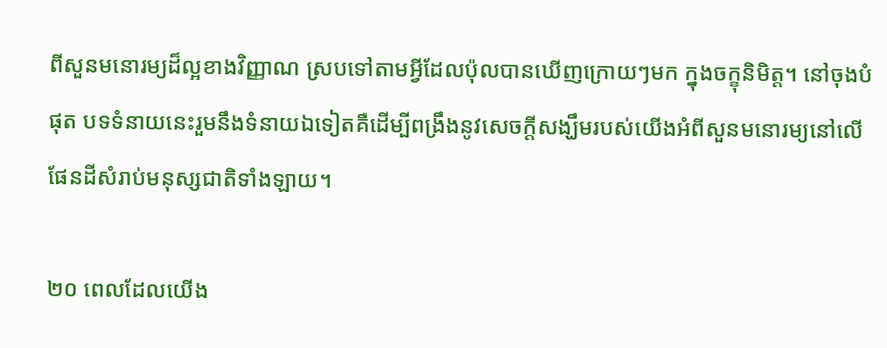ពីសួនមនោរម្យដ៏ល្អខាងវិញ្ញាណ ស្របទៅតាមអ្វីដែលប៉ុលបានឃើញក្រោយៗមក ក្នុងចក្ខុនិមិត្ត។ នៅចុងបំផុត បទទំនាយនេះរួមនឹងទំនាយឯទៀតគឺដើម្បីពង្រឹងនូវសេចក្ដីសង្ឃឹមរបស់យើងអំពីសួនមនោរម្យនៅលើផែនដីសំរាប់មនុស្សជាតិទាំងឡាយ។

២០ ពេលដែលយើង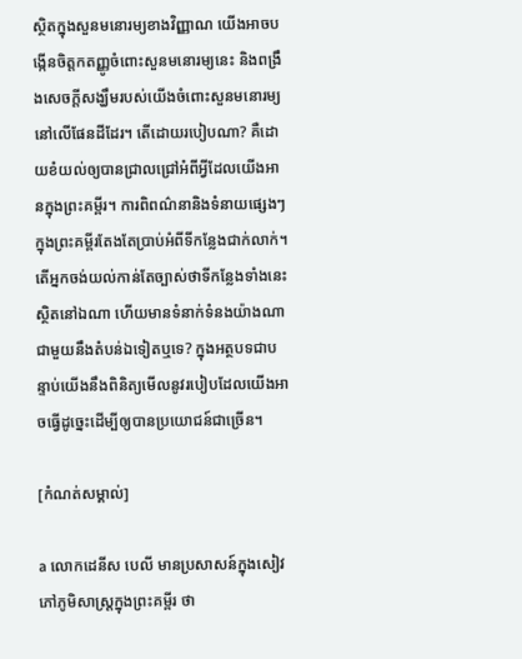ស្ថិតក្នុងសួនមនោរម្យខាងវិញ្ញាណ យើងអាចបង្កើនចិត្តកតញ្ញូចំពោះសួនមនោរម្យនេះ និងពង្រឹងសេចក្ដីសង្ឃឹមរបស់យើងចំពោះសួនមនោរម្យនៅលើផែនដីដែរ។ តើដោយរបៀបណា? គឺដោយខំយល់ឲ្យបានជ្រាលជ្រៅអំពីអ្វីដែលយើងអានក្នុងព្រះគម្ពីរ។ ការពិពណ៌នានិងទំនាយផ្សេងៗក្នុងព្រះគម្ពីរតែងតែប្រាប់អំពីទីកន្លែងជាក់លាក់។ តើអ្នកចង់យល់កាន់តែច្បាស់ថាទីកន្លែងទាំងនេះស្ថិតនៅឯណា ហើយមានទំនាក់ទំនងយ៉ាងណាជាមួយនឹងតំបន់ឯទៀតឬទេ? ក្នុងអត្ថបទជាបន្ទាប់យើងនឹងពិនិត្យមើលនូវរបៀបដែលយើងអាចធ្វើដូច្នេះដើម្បីឲ្យបានប្រយោជន៍ជាច្រើន។

[កំណត់សម្គាល់]

a លោកដេនីស បេលី មានប្រសាសន៍ក្នុងសៀវភៅភូមិសាស្ត្រក្នុងព្រះគម្ពីរ ថា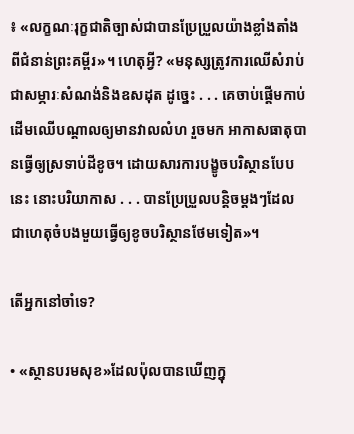៖ «លក្ខណៈរុក្ខជាតិច្បាស់ជាបានប្រែប្រួលយ៉ាងខ្លាំងតាំងពីជំនាន់ព្រះគម្ពីរ»។ ហេតុអ្វី? «មនុស្សត្រូវការឈើសំរាប់ជាសម្ភារៈសំណង់និងឧសដុត ដូច្នេះ . . . គេចាប់ផ្ដើមកាប់ដើមឈើបណ្ដាលឲ្យមានវាលលំហ រួចមក អាកាសធាតុបានធ្វើឲ្យស្រទាប់ដីខូច។ ដោយសារការបង្ខូចបរិស្ថានបែបនេះ នោះបរិយាកាស . . . បានប្រែប្រួលបន្ដិចម្ដងៗដែលជាហេតុចំបងមួយធ្វើឲ្យខូចបរិស្ថានថែមទៀត»។

តើអ្នកនៅចាំទេ?

• «ស្ថានបរមសុខ»ដែលប៉ុលបានឃើញក្នុ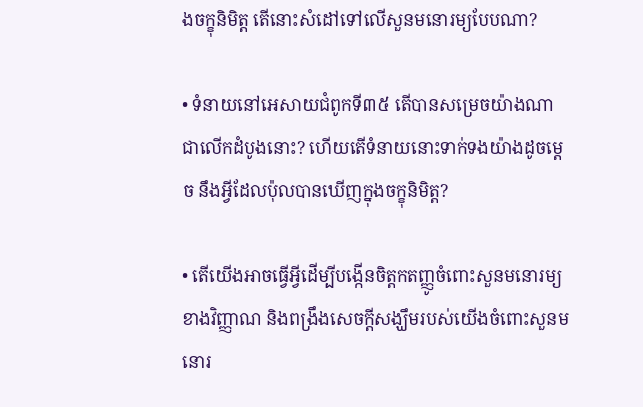ងចក្ខុនិមិត្ត តើនោះសំដៅទៅលើសួនមនោរម្យបែបណា?

• ទំនាយនៅអេសាយជំពូកទី៣៥ តើបានសម្រេចយ៉ាងណាជាលើកដំបូងនោះ? ហើយតើទំនាយនោះទាក់ទងយ៉ាងដូចម្ដេច នឹងអ្វីដែលប៉ុលបានឃើញក្នុងចក្ខុនិមិត្ត?

• តើយើងអាចធ្វើអ្វីដើម្បីបង្កើនចិត្តកតញ្ញូចំពោះសួនមនោរម្យខាងវិញ្ញាណ និងពង្រឹងសេចក្ដីសង្ឃឹមរបស់យើងចំពោះសួនមនោរ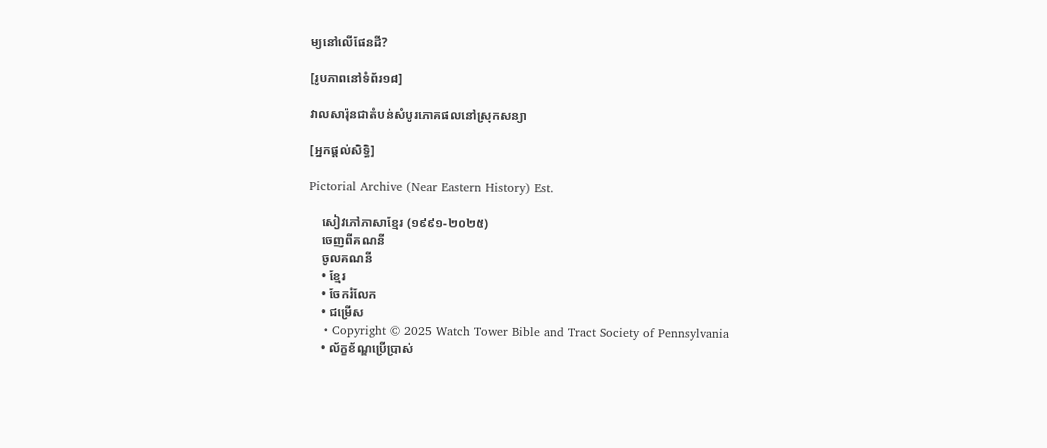ម្យនៅលើផែនដី?

[រូបភាពនៅទំព័រ១៨]

វាលសារ៉ុនជាតំបន់សំបូរភោគផលនៅស្រុកសន្យា

[អ្នកផ្ដល់សិទ្ធិ]

Pictorial Archive (Near Eastern History) Est.

    សៀវភៅភាសាខ្មែរ (១៩៩១-២០២៥)
    ចេញពីគណនី
    ចូលគណនី
    • ខ្មែរ
    • ចែករំលែក
    • ជម្រើស
    • Copyright © 2025 Watch Tower Bible and Tract Society of Pennsylvania
    • ល័ក្ខខ័ណ្ឌប្រើប្រាស់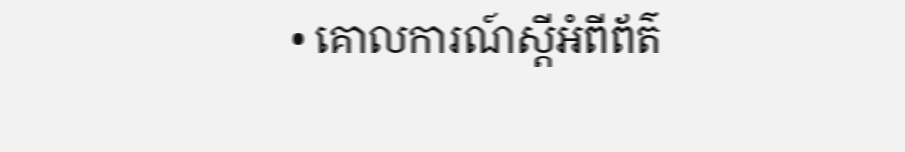• គោលការណ៍ស្ដីអំពីព័ត៌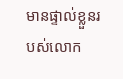មានផ្ទាល់ខ្លួនរបស់លោក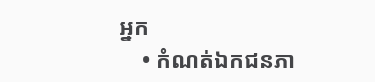អ្នក
    • កំណត់ឯកជនភា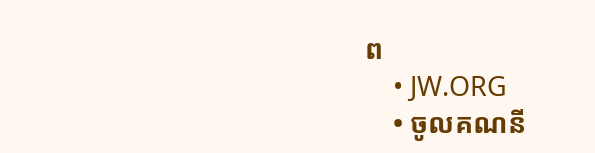ព
    • JW.ORG
    • ចូលគណនី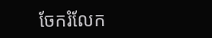ចែករំលែក